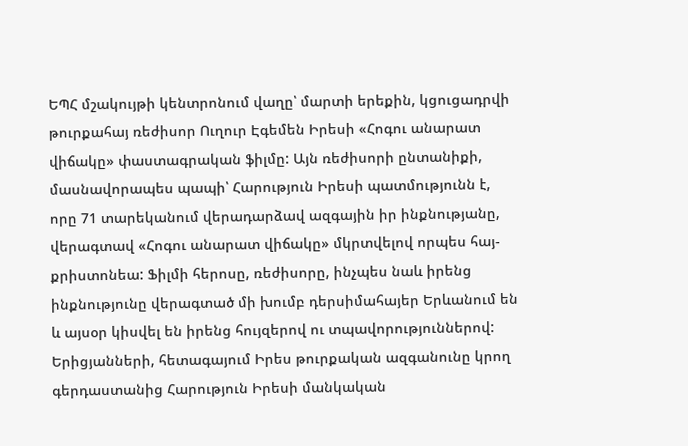ԵՊՀ մշակույթի կենտրոնում վաղը՝ մարտի երեքին, կցուցադրվի թուրքահայ ռեժիսոր Ուղուր Էգեմեն Իրեսի «Հոգու անարատ վիճակը» փաստագրական ֆիլմը: Այն ռեժիսորի ընտանիքի, մասնավորապես պապի՝ Հարություն Իրեսի պատմությունն է, որը 71 տարեկանում վերադարձավ ազգային իր ինքնությանը, վերագտավ «Հոգու անարատ վիճակը» մկրտվելով որպես հայ-քրիստոնեա: Ֆիլմի հերոսը, ռեժիսորը, ինչպես նաև իրենց ինքնությունը վերագտած մի խումբ դերսիմահայեր Երևանում են և այսօր կիսվել են իրենց հույզերով ու տպավորություններով:
Երիցյանների, հետագայում Իրես թուրքական ազգանունը կրող գերդաստանից Հարություն Իրեսի մանկական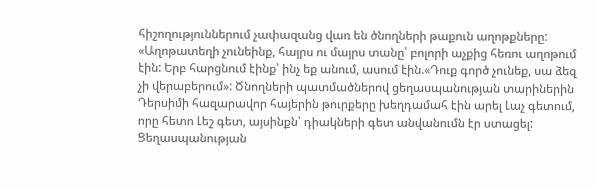հիշողություններում չափազանց վառ են ծնողների թաքուն աղոթքները: «Աղոթատեղի չունեինք, հայրս ու մայրս տանը՝ բոլորի աչքից հեռու աղոթում էին: Երբ հարցնում էինք՝ ինչ եք անում, ասում էին.«Դուք գործ չունեք, սա ձեզ չի վերաբերում»: Ծնողների պատմածներով ցեղասպանության տարիներին Դերսիմի հազարավոր հայերին թուրքերը խեղդամահ էին արել Լաչ գետում, որը հետո Լեշ գետ, այսինքն՝ դիակների գետ անվանումն էր ստացել: Ցեղասպանության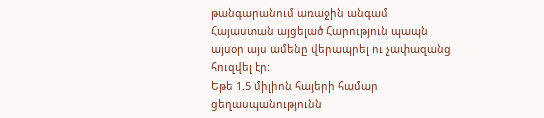թանգարանում առաջին անգամ Հայաստան այցելած Հարություն պապն այսօր այս ամենը վերապրել ու չափազանց հուզվել էր:
Եթե 1.5 միլիոն հայերի համար ցեղասպանությունն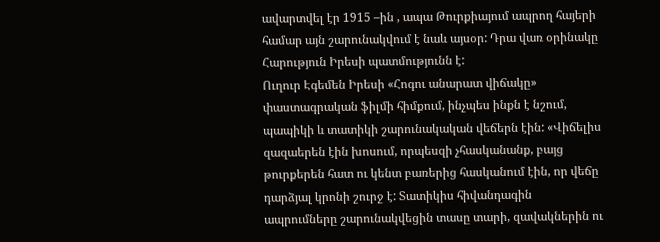ավարտվել էր 1915 –ին , ապա Թուրքիայում ապրող հայերի համար այն շարունակվում է նաև այսօր: Դրա վառ օրինակը Հարություն Իրեսի պատմությունն է:
Ուղուր Էգեմեն Իրեսի «Հոգու անարատ վիճակը» փաստագրական ֆիլմի հիմքում, ինչպես ինքն է նշում, պապիկի և տատիկի շարունակական վեճերն էին: «Վիճելիս զազաերեն էին խոսում, որպեսզի չհասկանանք, բայց թուրքերեն հատ ու կենտ բառերից հասկանում էին, որ վեճը դարձյալ կրոնի շուրջ է: Տատիկիս հիվանդագին ապրումները շարունակվեցին տասը տարի, զավակներին ու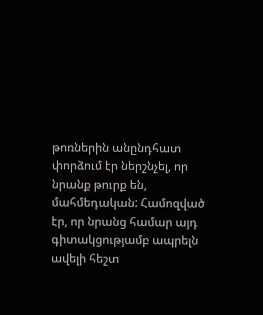թոռներին անընդհատ փորձում էր ներշնչել, որ նրանք թուրք են, մահմեդական: Համոզված էր, որ նրանց համար այդ գիտակցությամբ ապրելն ավելի հեշտ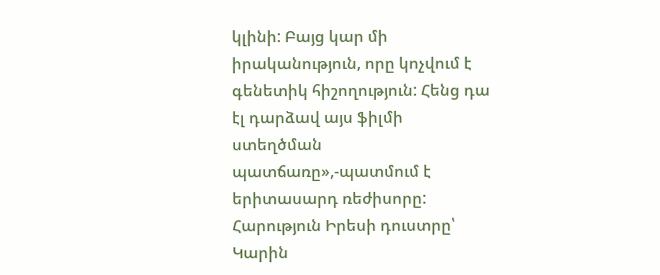կլինի: Բայց կար մի իրականություն, որը կոչվում է գենետիկ հիշողություն: Հենց դա էլ դարձավ այս ֆիլմի ստեղծման պատճառը»,-պատմում է երիտասարդ ռեժիսորը:
Հարություն Իրեսի դուստրը՝ Կարին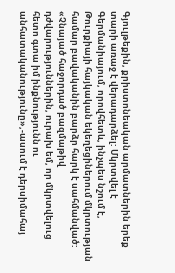Գյուլթեքին, քրիստոնեական արմատներին երեք տարի առաջ է վերադարձել: Մկրտվել է Գերմանիայում, որովհետև, ինչպես նշում է, Թուրքիայի հայկական եկեղեցիներում մկրտության համար բավականին բարձր հարկ է սահմանված: «Չնայած հաջորդած բազմաթիվ դժվարություններին, ուրախ եմ, որ մկրտվելուց հետո գտա իմ ինքնությունն ու անհատականությունը»,-ասում է դերսիմահայ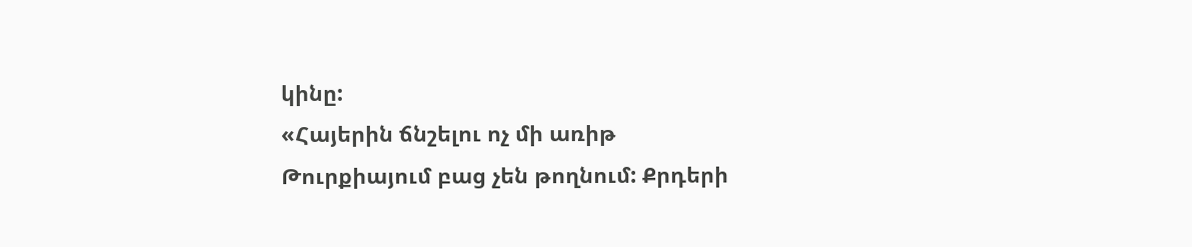կինը:
«Հայերին ճնշելու ոչ մի առիթ Թուրքիայում բաց չեն թողնում: Քրդերի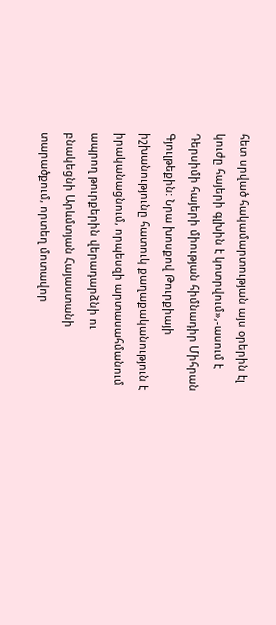հետ սրված հակամարտության այս օրերին էլ կուժը հայերի գլխին է կոտրվում»,-ասում է Դերսիմի հայերի միության հիմնադիր Միհրան Գյուլթեքին: Նրա խոսքով Թուրքիայի իշխանությունը հատուկ քաղաքականություն է իրականացնում, որպեսզի արտասահմանում ապրող թուրքերին վերադարձնի ու բնակեցնի Արևմտյան Հայաստանի տարածքում, որտեղ մոտավոր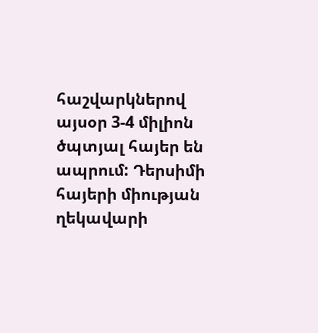հաշվարկներով այսօր 3-4 միլիոն ծպտյալ հայեր են ապրում: Դերսիմի հայերի միության ղեկավարի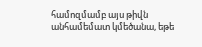համոզմամբ այս թիվն անհամեմատ կմեծանա, եթե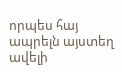որպես հայ ապրելն այստեղ ավելի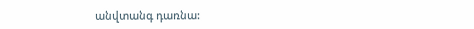անվտանգ դառնա: